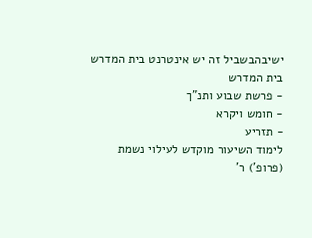ישיבהבשביל זה יש אינטרנט בית המדרש
בית המדרש
- פרשת שבוע ותנ"ך
- חומש ויקרא
- תזריע
לימוד השיעור מוקדש לעילוי נשמת
(פרופ') ר'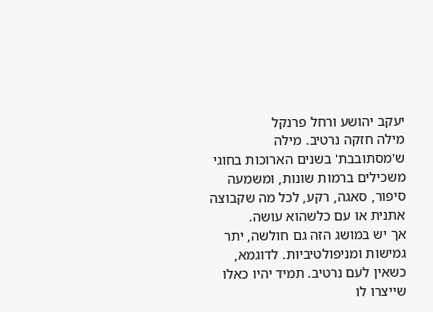יעקב יהושע ורחל פרנקל
מילה חזקה נרטיב. מילה ש'מסתובבת' בשנים הארוכות בחוגי משכילים ברמות שונות, ומשמעה סיפור, סאגה, רקע, לכל מה שקבוצה אתנית או עם כלשהוא עושה.
אך יש במושג הזה גם חולשה, יתר גמישות ומניפולטיביות. לדוגמא, כשאין לעם נרטיב. תמיד יהיו כאלו שייצרו לו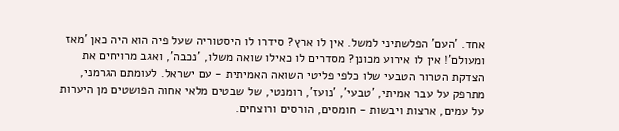אחד. 'העם' הפלשתיני למשל. אין לו ארץ? סידרו לו היסטוריה שעל פיה הוא היה כאן 'מאז ומעולם'! אין לו אירוע מכונן? מסדרים לו כאילו שואה משלו, 'נכבה', ואגב מרויחים את הצדקת הטרור הטבעי שלו כלפי פליטי השואה האמיתית - עם ישראל. לעומתם הגרמני, מתרפק על עבר אמיתי, 'טבעי', 'נועז', רומנטי, של שבטים מלאי אחוה הפושטים מן היערות על עמים, ארצות ויבשות - חומסים, הורסים ורוצחים.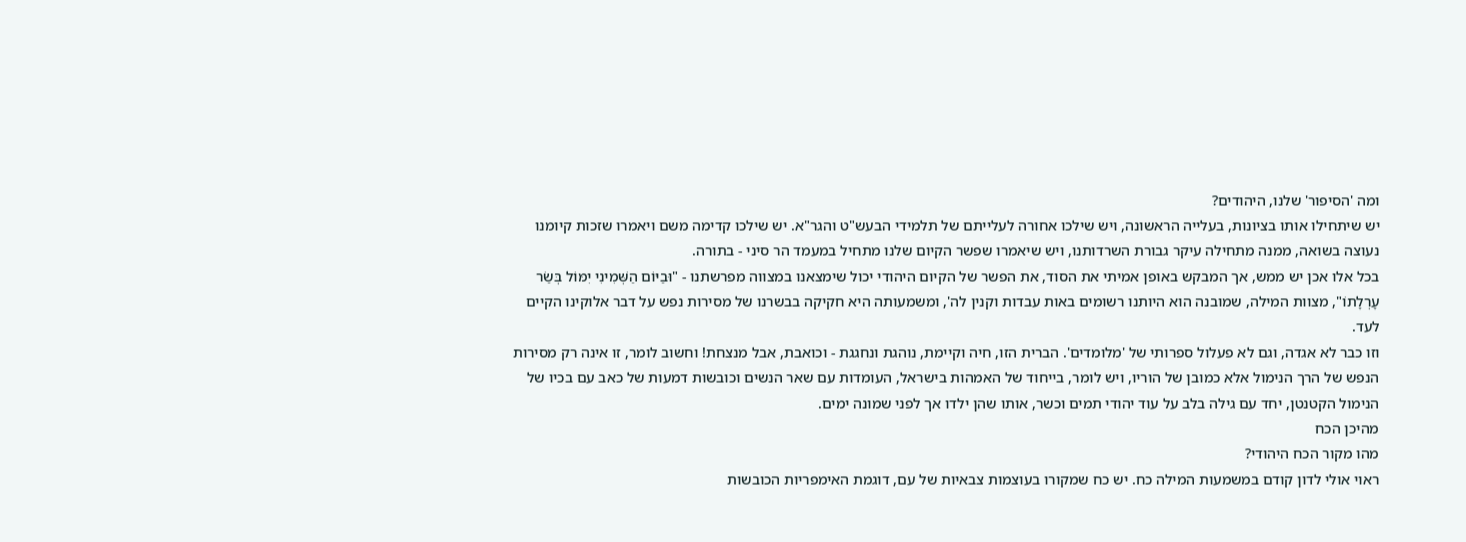ומה 'הסיפור' שלנו, היהודים?
יש שיתחילו אותו בציונות, בעלייה הראשונה, ויש שילכו אחורה לעלייתם של תלמידי הבעש"ט והגר"א. יש שילכו קדימה משם ויאמרו שזכות קיומנו נעוצה בשואה, ממנה מתחילה עיקר גבורת השרדותנו, ויש שיאמרו שפשר הקיום שלנו מתחיל במעמד הר סיני - בתורה.
בכל אלו אכן יש ממש, אך המבקש באופן אמיתי את הסוד, את הפשר של הקיום היהודי יכול שימצאנו במצווה מפרשתנו - "וּבַיּוֹם הַשְּׁמִינִי יִמּוֹל בְּשַׂר עָרְלָתוֹ", מצוות המילה, שמובנה הוא היותנו רשומים באות עבדות וקנין לה', ומשמעותה היא חקיקה בבשרנו של מסירות נפש על דבר אלוקינו הקיים לעד.
וזו כבר לא אגדה, וגם לא פעלול ספרותי של 'מלומדים'. הברית הזו, חיה וקיימת, נוהגת ונחגגת - וכואבת, אבל מנצחת! וחשוב לומר, זו אינה רק מסירות הנפש של הרך הנימול אלא כמובן של הוריו, ויש לומר, בייחוד של האמהות בישראל, העומדות עם שאר הנשים וכובשות דמעות של כאב עם בכיו של הנימול הקטנטן, יחד עם גילה בלב על עוד יהודי תמים וכשר, אותו שהן ילדו אך לפני שמונה ימים.
מהיכן הכח
מהו מקור הכח היהודי?
ראוי אולי לדון קודם במשמעות המילה כח. יש כח שמקורו בעוצמות צבאיות של עם, דוגמת האימפריות הכובשות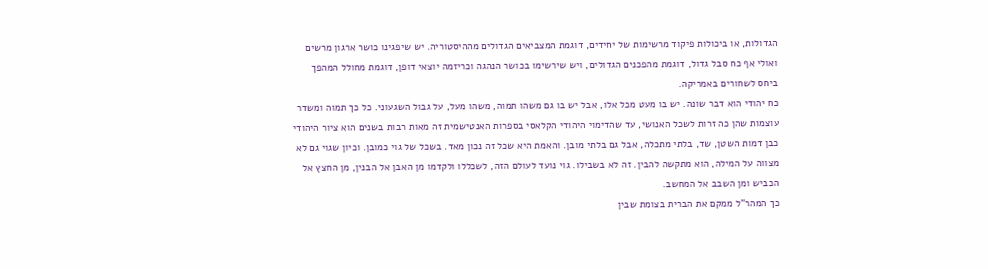הגדולות, או ביכולות פיקוד מרשימות של יחידים, דוגמת המצביאים הגדולים מההיסטוריה. יש שיפגינו כושר ארגון מרשים ואולי אף כח סבל גדול, דוגמת מהפכנים הגדולים, ויש שירשימו בכושר הנהגה וכריזמה יוצאי דופן, דוגמת מחולל המהפך ביחס לשחורים באמריקה.
כח יהודי הוא דבר שונה. יש בו מעט מכל אלו, אבל יש בו גם משהו תמוה, משהו מעל, על גבול השגעוני. כל כך תמוה ומשדר עוצמות שהן כה זרות לשכל האנושי, עד שהדימוי היהודי הקלאסי בספרות האנטישמית זה מאות רבות בשנים הוא ציור היהודי כבן דמות השטן, שד, בלתי מתכלה, אבל גם בלתי מובן. והאמת היא שכל זה נכון מאד. בשכל של גוי כמובן. וכיון שגוי גם לא מצווה על המילה, הוא מתקשה להבין. זה לא בשבילו. גוי נועד לעולם הזה, לשכללו ולקדמו מן האבן אל הבנין, מן החצץ אל הכביש ומן השבב אל המחשב.
כך המהר"ל ממקם את הברית בצומת שבין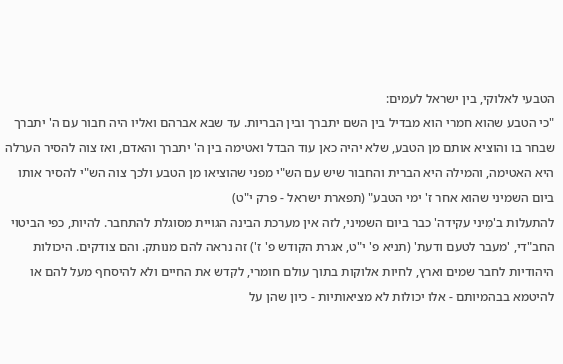הטבעי לאלוקי, בין ישראל לעמים:
"כי הטבע שהוא חמרי הוא מבדיל בין השם יתברך ובין הבריות. עד שבא אברהם ואליו היה חבור עם ה' יתברך שבחר בו והוציא אותם מן הטבע, שלא יהיה כאן עוד הבדל ואטימה בין ה' יתברך והאדם, ואז צוה להסיר הערלה היא האטימה, והמילה היא הברית והחבור שיש עם הש"י מפני שהוציאו מן הטבע ולכך צוה הש"י להסיר אותו ביום השמיני שהוא אחר ז' ימי הטבע" (תפארת ישראל - פרק י"ט)
להתעלות ב'מִיני עקידה' כבר ביום השמיני, לזה אין מערכת הבינה הגויית מסוגלת להתחבר. להיות, כפי הביטוי החב"די, 'מעבר לטעם ודעת' (תניא פ' י"ט, אגרת הקודש פ' ז') זה נראה להם מנותק. והם צודקים. היכולות היהודיות לחבר שמים וארץ, לחיות אלוקות בתוך עולם חומרי, לקדש את החיים ולא להיסחף מעל להם או להיטמא בבהמיותם - אלו יכולות לא מציאותיות - כיון שהן על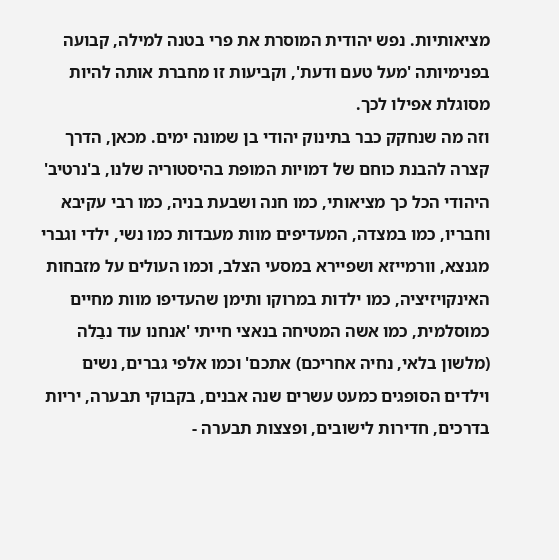מציאותיות. נפש יהודית המוסרת את פרי בטנה למילה, קבועה בפנימיותה 'מעל טעם ודעת', וקביעות זו מחברת אותה להיות מסוגלת אפילו לכך.
וזה מה שנחקק כבר בתינוק יהודי בן שמונה ימים. מכאן, הדרך קצרה להבנת כוחם של דמויות המופת בהיסטוריה שלנו, ב'נרטיב' היהודי הכל כך מציאותי, כמו חנה ושבעת בניה, כמו רבי עקיבא וחבריו, כמו במצדה, המעדיפים מוות מעבדות כמו נשי, ילדי וגברי מגנצא, וורמייזא ושפיירא במסעי הצלב, וכמו העולים על מזבחות האינקויזיציה, כמו ילדות במרוקו ותימן שהעדיפו מוות מחיים כמוסלמית, כמו אשה המטיחה בנאצי חייתי 'אנחנו עוד נבַלה (מלשון בלאי, נחיה אחריכם) אתכם' וכמו אלפי גברים, נשים וילדים הסופגים כמעט עשרים שנה אבנים, בקבוקי תבערה, יריות בדרכים, חדירות לישובים, ופצצות תבערה -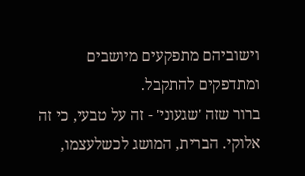וישוביהם מתפקעים מיושבים ומתדפקים להתקבל.
ברור שזה 'שגעוני' - זה על טבעי, כי זה אלוקי. הברית, המושג לכשלעצמו,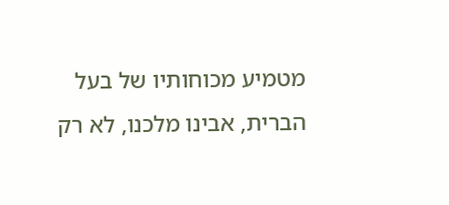מטמיע מכוחותיו של בעל הברית, אבינו מלכנו, לא רק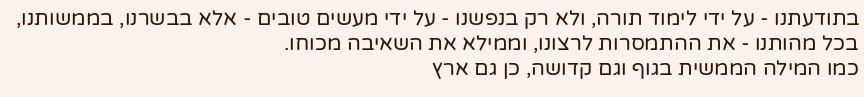בתודעתנו - על ידי לימוד תורה, ולא רק בנפשנו - על ידי מעשים טובים - אלא בבשרנו, בממשותנו, בכל מהותנו - את ההתמסרות לרצונו, וממילא את השאיבה מכוחו.
כמו המילה הממשית בגוף וגם קדושה, כן גם ארץ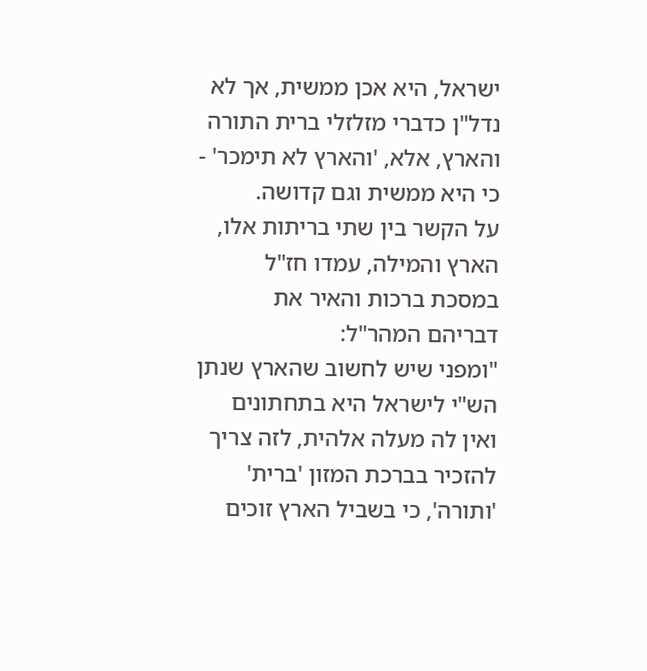ישראל, היא אכן ממשית, אך לא נדל"ן כדברי מזלזלי ברית התורה והארץ, אלא, 'והארץ לא תימכר' - כי היא ממשית וגם קדושה.
על הקשר בין שתי בריתות אלו, הארץ והמילה, עמדו חז"ל במסכת ברכות והאיר את דבריהם המהר"ל:
"ומפני שיש לחשוב שהארץ שנתן הש"י לישראל היא בתחתונים ואין לה מעלה אלהית, לזה צריך להזכיר בברכת המזון 'ברית' 'ותורה', כי בשביל הארץ זוכים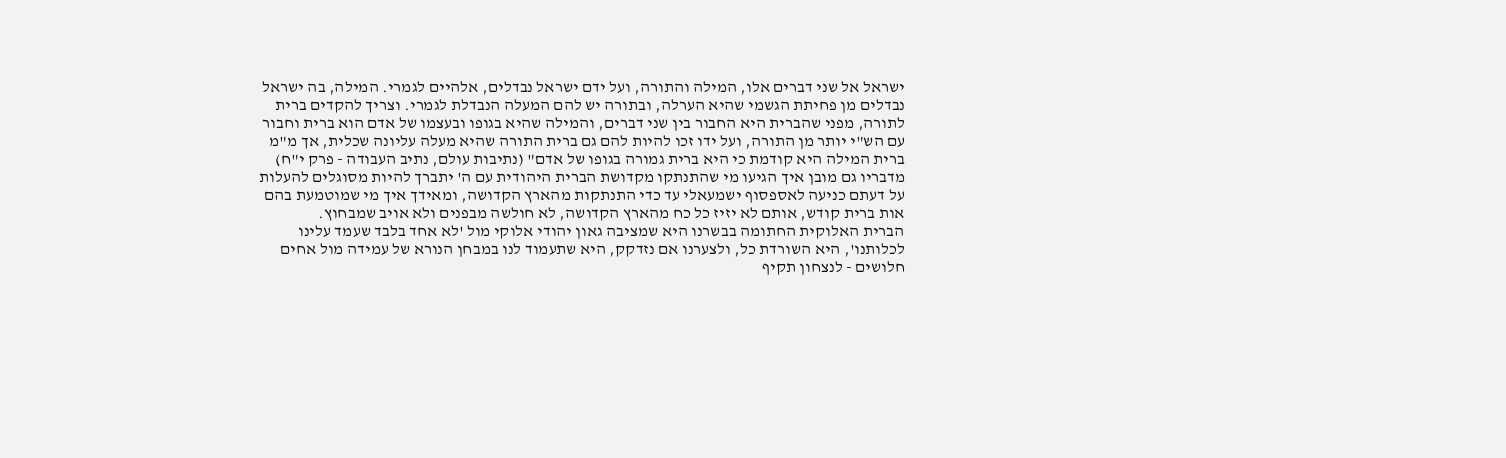ישראל אל שני דברים אלו, המילה והתורה, ועל ידם ישראל נבדלים, אלהיים לגמרי. המילה, בה ישראל נבדלים מן פחיתת הגשמי שהיא הערלה, ובתורה יש להם המעלה הנבדלת לגמרי. וצריך להקדים ברית לתורה, מפני שהברית היא החבור בין שני דברים, והמילה שהיא בגופו ובעצמו של אדם הוא ברית וחבור עם הש"י יותר מן התורה, ועל ידו זכו להיות להם גם ברית התורה שהיא מעלה עליונה שכלית, אך מ"מ ברית המילה היא קודמת כי היא ברית גמורה בגופו של אדם" (נתיבות עולם, נתיב העבודה - פרק י"ח)
מדבריו גם מובן איך הגיעו מי שהתנתקו מקדושת הברית היהודית עם ה' יתברך להיות מסוגלים להעלות על דעתם כניעה לאספסוף ישמעאלי עד כדי התנתקות מהארץ הקדושה, ומאידך איך מי שמוטמעת בהם אות ברית קודש, אותם לא יזיז כל כח מהארץ הקדושה, לא חולשה מבפנים ולא אויב שמבחוץ.
הברית האלוקית החתומה בבשרנו היא שמציבה גאון יהודי אלוקי מול 'לא אחד בלבד שעמד עלינו לכלותנו', היא השורדת כל, ולצערנו אם נזדקק, היא שתעמוד לנו במבחן הנורא של עמידה מול אחים חלושים - לנצחון תקיף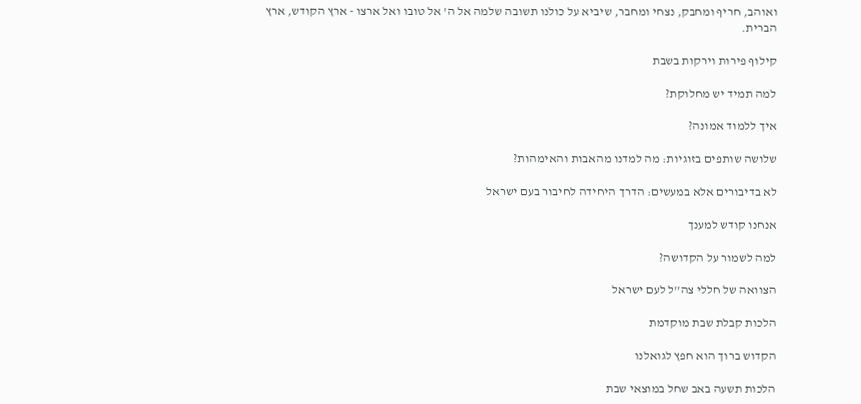ואוהב, חריף ומחבק, נצחי ומחבר, שיביא על כולנו תשובה שלמה אל ה' אל טובו ואל ארצו - ארץ הקודש, ארץ הברית.

קילוף פירות וירקות בשבת

למה תמיד יש מחלוקת?

איך ללמוד אמונה?

שלושה שותפים בזוגיות: מה למדנו מהאבות והאימהות?

לא בדיבורים אלא במעשים: הדרך היחידה לחיבור בעם ישראל

אנחנו קודש למענך

למה לשמור על הקדושה?

הצוואה של חללי צה''ל לעם ישראל

הלכות קבלת שבת מוקדמת

הקדוש ברוך הוא חפץ לגואלנו

הלכות תשעה באב שחל במוצאי שבת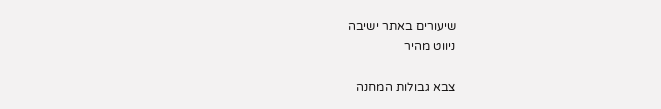שיעורים באתר ישיבה
ניווט מהיר

צבא גבולות המחנה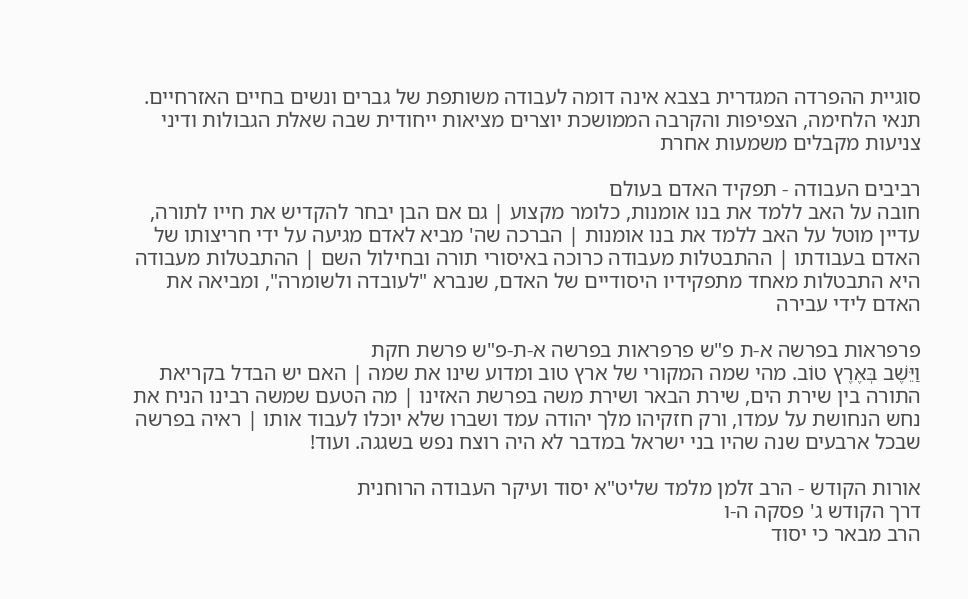סוגיית ההפרדה המגדרית בצבא אינה דומה לעבודה משותפת של גברים ונשים בחיים האזרחיים. תנאי הלחימה, הצפיפות והקרבה הממושכת יוצרים מציאות ייחודית שבה שאלת הגבולות ודיני צניעות מקבלים משמעות אחרת

רביבים העבודה - תפקיד האדם בעולם
חובה על האב ללמד את בנו אומנות, כלומר מקצוע | גם אם הבן יבחר להקדיש את חייו לתורה, עדיין מוטל על האב ללמד את בנו אומנות | הברכה שה' מביא לאדם מגיעה על ידי חריצותו של האדם בעבודתו | ההתבטלות מעבודה כרוכה באיסורי תורה ובחילול השם | ההתבטלות מעבודה היא התבטלות מאחד מתפקידיו היסודיים של האדם, שנברא "לעובדה ולשומרה", ומביאה את האדם לידי עבירה

פרפראות בפרשה א-ת פ"ש פרפראות בפרשה א-ת-פ"ש פרשת חקת
וַיֵּשֶׁב בְּאֶרֶץ טוֹב. מהי שמה המקורי של ארץ טוב ומדוע שינו את שמה | האם יש הבדל בקריאת התורה בין שירת הים, שירת הבאר ושירת משה בפרשת האזינו | מה הטעם שמשה רבינו הניח את נחש הנחושת על עמדו, ורק חזקיהו מלך יהודה עמד ושברו שלא יוכלו לעבוד אותו | ראיה בפרשה שבכל ארבעים שנה שהיו בני ישראל במדבר לא היה רוצח נפש בשגגה. ועוד!

אורות הקודש - הרב זלמן מלמד שליט"א יסוד ועיקר העבודה הרוחנית
דרך הקודש ג' פסקה ה-ו
הרב מבאר כי יסוד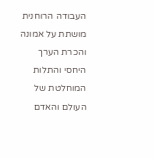העבודה הרוחנית מושתת על אמונה והכרת הערך היחסי והתלות המוחלטת של העולם והאדם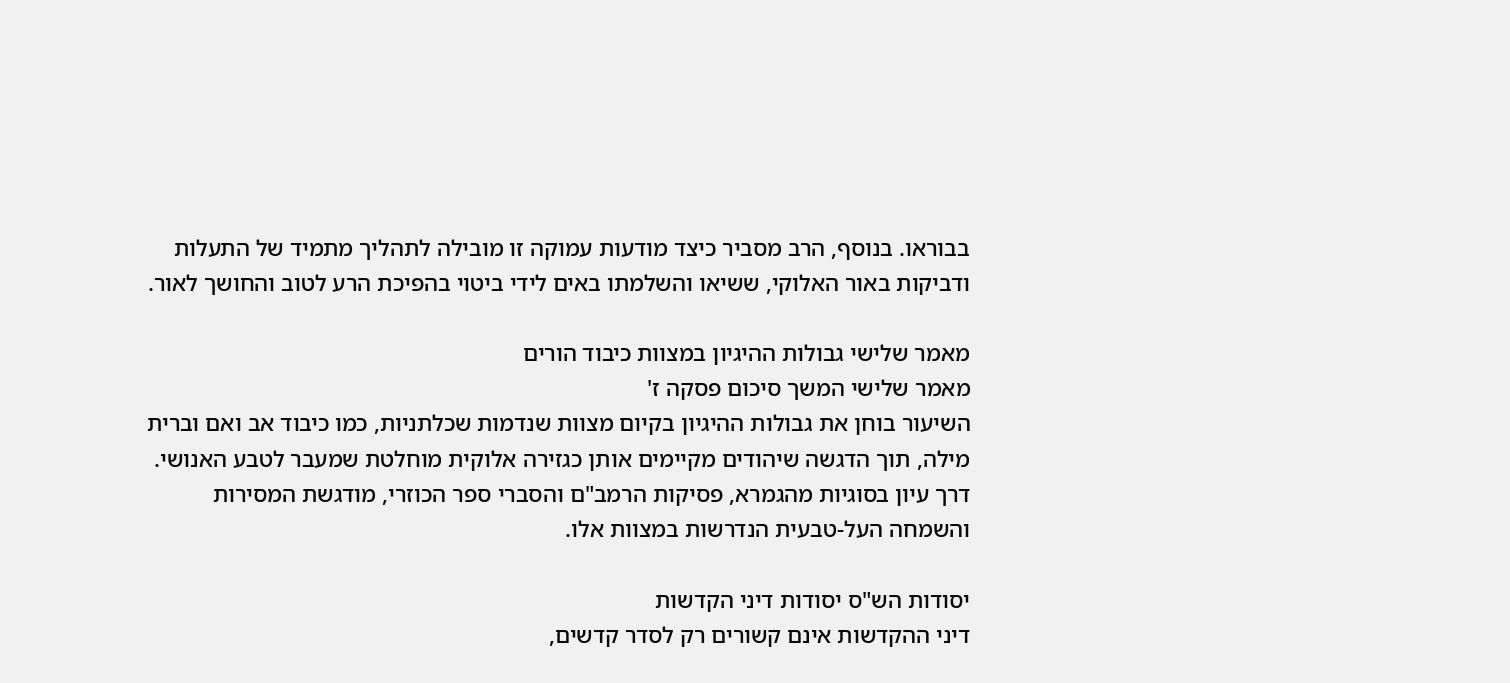בבוראו. בנוסף, הרב מסביר כיצד מודעות עמוקה זו מובילה לתהליך מתמיד של התעלות ודביקות באור האלוקי, ששיאו והשלמתו באים לידי ביטוי בהפיכת הרע לטוב והחושך לאור.

מאמר שלישי גבולות ההיגיון במצוות כיבוד הורים
מאמר שלישי המשך סיכום פסקה ז'
השיעור בוחן את גבולות ההיגיון בקיום מצוות שנדמות שכלתניות, כמו כיבוד אב ואם וברית מילה, תוך הדגשה שיהודים מקיימים אותן כגזירה אלוקית מוחלטת שמעבר לטבע האנושי. דרך עיון בסוגיות מהגמרא, פסיקות הרמב"ם והסברי ספר הכוזרי, מודגשת המסירות והשמחה העל-טבעית הנדרשות במצוות אלו.

יסודות הש"ס יסודות דיני הקדשות
דיני ההקדשות אינם קשורים רק לסדר קדשים,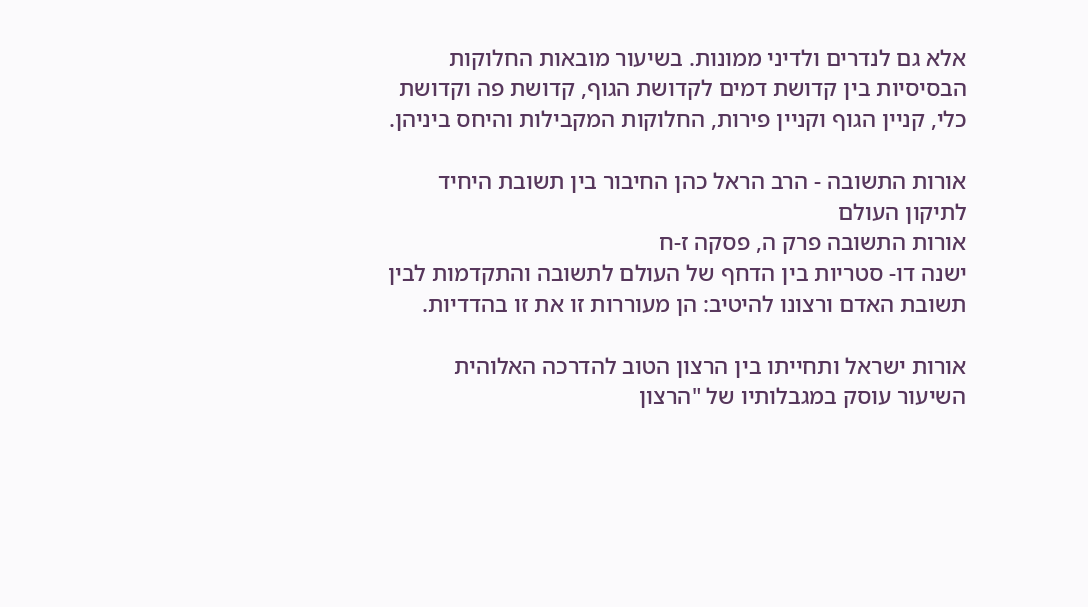אלא גם לנדרים ולדיני ממונות. בשיעור מובאות החלוקות הבסיסיות בין קדושת דמים לקדושת הגוף, קדושת פה וקדושת כלי, קניין הגוף וקניין פירות, החלוקות המקבילות והיחס ביניהן.

אורות התשובה - הרב הראל כהן החיבור בין תשובת היחיד לתיקון העולם
אורות התשובה פרק ה, פסקה ז-ח
ישנה דו- סטריות בין הדחף של העולם לתשובה והתקדמות לבין תשובת האדם ורצונו להיטיב: הן מעוררות זו את זו בהדדיות.

אורות ישראל ותחייתו בין הרצון הטוב להדרכה האלוהית
השיעור עוסק במגבלותיו של "הרצון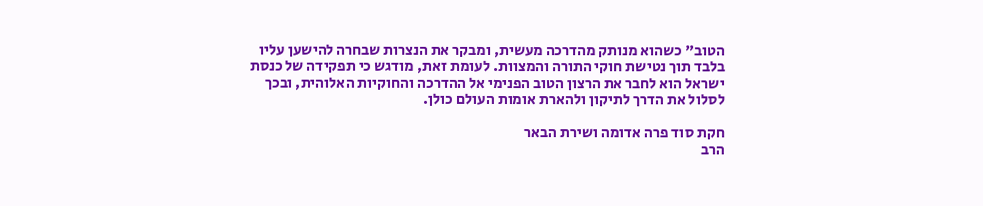הטוב" כשהוא מנותק מהדרכה מעשית, ומבקר את הנצרות שבחרה להישען עליו בלבד תוך נטישת חוקי התורה והמצוות. לעומת זאת, מודגש כי תפקידה של כנסת ישראל הוא לחבר את הרצון הטוב הפנימי אל ההדרכה והחוקיות האלוהית, ובכך לסלול את הדרך לתיקון ולהארת אומות העולם כולן.

חקת סוד פרה אדומה ושירת הבאר
הרב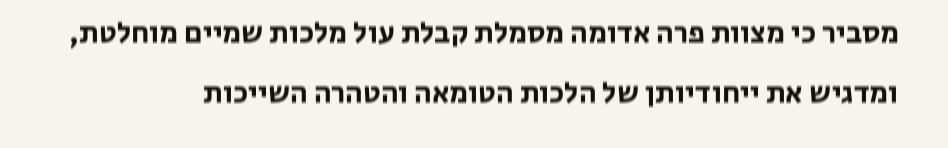מסביר כי מצוות פרה אדומה מסמלת קבלת עול מלכות שמיים מוחלטת, ומדגיש את ייחודיותן של הלכות הטומאה והטהרה השייכות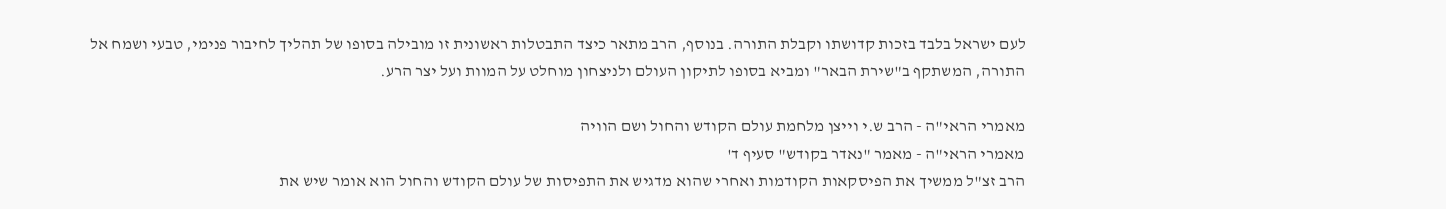לעם ישראל בלבד בזכות קדושתו וקבלת התורה. בנוסף, הרב מתאר כיצד התבטלות ראשונית זו מובילה בסופו של תהליך לחיבור פנימי, טבעי ושמח אל התורה, המשתקף ב"שירת הבאר" ומביא בסופו לתיקון העולם ולניצחון מוחלט על המוות ועל יצר הרע.

מאמרי הראי"ה - הרב ש.י וייצן מלחמת עולם הקודש והחול ושם הוויה
מאמרי הראי"ה - מאמר "נאדר בקודש" סעיף ד'
הרב זצ"ל ממשיך את הפיסקאות הקודמות ואחרי שהוא מדגיש את התפיסות של עולם הקודש והחול הוא אומר שיש את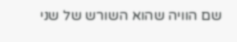שם הוויה שהוא השורש של שני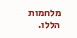מלחמות הללו.